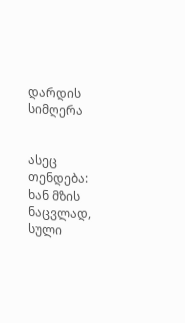დარდის სიმღერა


ასეც თენდება: ხან მზის ნაცვლად, სული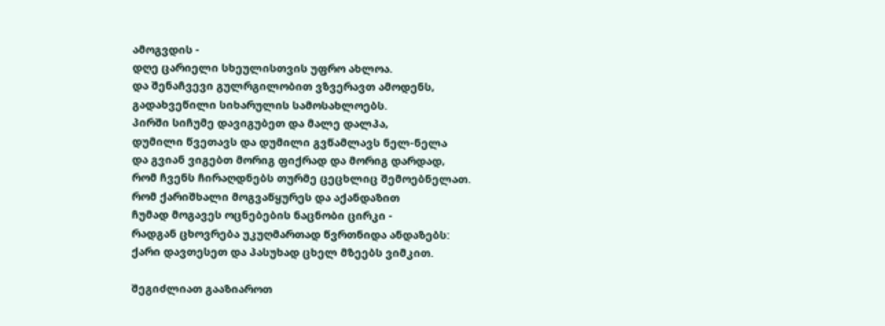ამოგვდის -
დღე ცარიელი სხეულისთვის უფრო ახლოა.
და შენაჩვევი გულრგილობით ვზვერავთ ამოდენს,
გადახვეწილი სიხარულის სამოსახლოებს.
პირში სიჩუმე დავიგუბეთ და მალე დალპა,
დუმილი წვეთავს და დუმილი გვწამლავს ნელ-ნელა
და გვიან ვიგებთ მორიგ ფიქრად და მორიგ დარდად,
რომ ჩვენს ჩირაღდნებს თურმე ცეცხლიც შემოებნელათ.
რომ ქარიშხალი მოგვაწყურეს და აქანდაზით
ჩუმად მოგავეს ოცნებების ნაცნობი ცირკი -
რადგან ცხოვრება უკუღმართად წვრთნიდა ანდაზებს:
ქარი დავთესეთ და პასუხად ცხელ მზეებს ვიმკით.

შეგიძლიათ გააზიაროთ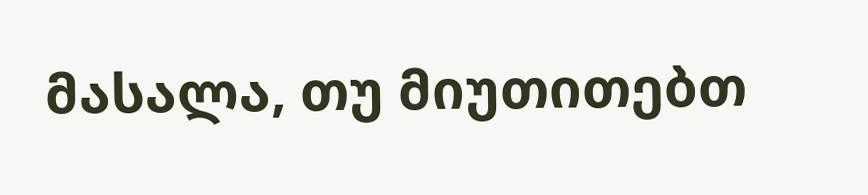მასალა, თუ მიუთითებთ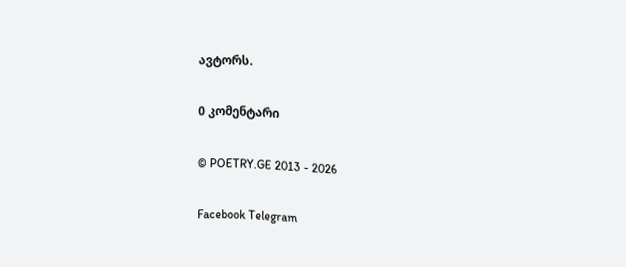ავტორს.

0 კომენტარი

© POETRY.GE 2013 - 2026

Facebook Telegram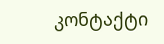კონტაქტი